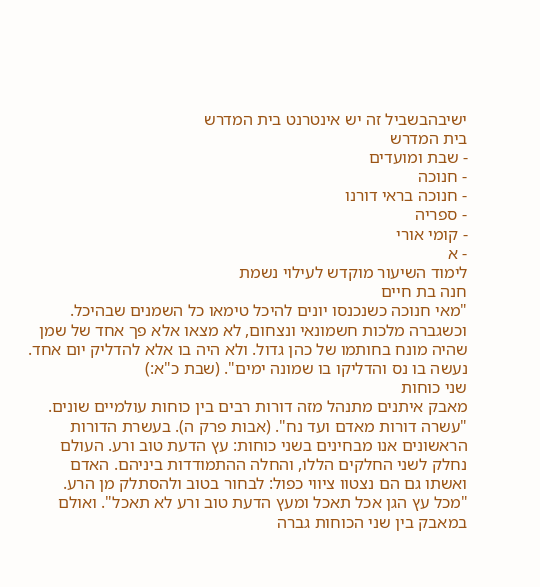ישיבהבשביל זה יש אינטרנט בית המדרש
בית המדרש
- שבת ומועדים
- חנוכה
- חנוכה בראי דורנו
- ספריה
- קומי אורי
- א
לימוד השיעור מוקדש לעילוי נשמת
חנה בת חיים
"מאי חנוכה כשנכנסו יונים להיכל טימאו כל השמנים שבהיכל. וכשגברה מלכות חשמונאי ונצחום, לא מצאו אלא פך אחד של שמן שהיה מונח בחותמו של כהן גדול. ולא היה בו אלא להדליק יום אחד. נעשה בו נס והדליקו בו שמונה ימים". (שבת כ"א:)
שני כוחות
מאבק איתנים מתנהל מזה דורות רבים בין כוחות עולמיים שונים. "עשרה דורות מאדם ועד נח". (אבות פרק ה). בעשרת הדורות הראשונים אנו מבחינים בשני כוחות: עץ הדעת טוב ורע. העולם נחלק לשני החלקים הללו, והחלה ההתמודדות ביניהם. האדם ואשתו גם הם נצטוו ציווי כפול: לבחור בטוב ולהסתלק מן הרע. "מכל עץ הגן אכל תאכל ומעץ הדעת טוב ורע לא תאכל". ואולם במאבק בין שני הכוחות גברה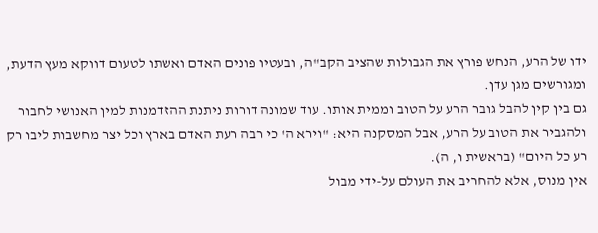ידו של הרע, הנחש פורץ את הגבולות שהציב הקב"ה, ובעטיו פונים האדם ואשתו לטעום דווקא מעץ הדעת, ומגורשים מגן עדן.
גם בין קין להבל גובר הרע על הטוב וממית אותו. עוד שמונה דורות ניתנת ההזדמנות למין האנושי לחבור ולהגביר את הטוב על הרע, אבל המסקנה היא: "וירא ה' כי רבה רעת האדם בארץ וכל יצר מחשבות ליבו רק רע כל היום" (בראשית ו, ה).
אין מנוס, אלא להחריב את העולם על-ידי מבול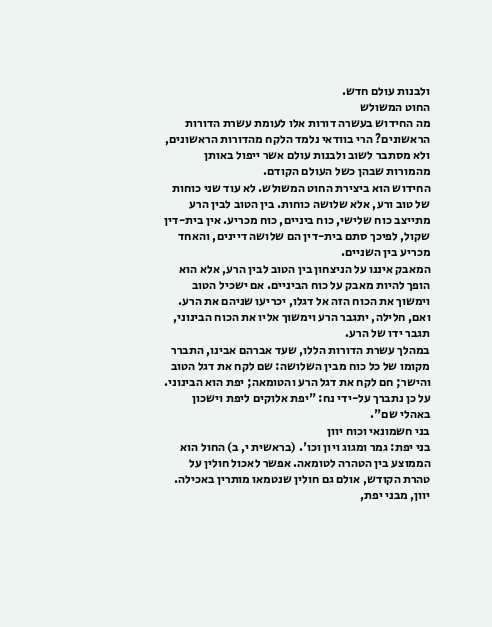ולבנות עולם חדש.
החוט המשולש
מה החידוש בעשרה דורות אלו לעומת עשרת הדורות הראשונים? הרי בוודאי נלמד הלקח מהדורות הראשונים, ולא מסתבר לשוב ולבנות עולם אשר ייפול באותן מהמורות שבהן כשל העולם הקודם.
החידוש הוא ביצירת החוט המשולש. לא עוד שני כוחות של טוב ורע, אלא שלושה כוחות. בין הטוב לבין הרע מתייצב כוח שלישי, כוח ביניים, כוח מכריע. אין בית-דין שקול, לפיכך סתם בית-דין הם שלושה דיינים, והאחד מכריע בין השניים.
המאבק איננו על הניצחון בין הטוב לבין הרע, אלא הוא הופך להיות מאבק על כוח הביניים. אם ישכיל הטוב וימשוך את הכוח הזה אל דגלו, יכריעו שניהם את הרע. ואם, חלילה, יתגבר הרע וימשוך אליו את הכוח הבינוני, תגבר ידו של הרע.
במהלך עשרת הדורות הללו, שעד אברהם אבינו, התברר מקומו של כל כוח מבין השלושה: שם לקח את דגל הטוב והישר; חם לקח את דגל הרע והטומאה; יפת הוא הבינוני. על כן נתברך על-ידי נח: "יפת אלוקים ליפת וישכון באהלי שם".
בני חשמונאי וכוח יוון
בני יפת: גמר ומגוג ויון וכו'. (בראשית י, ב) החול הוא הממוצע בין הטהרה לטומאה. אפשר לאכול חולין על טהרת הקודש, אולם גם חולין שנטמאו מותרין באכילה. יוון, מבני יפת,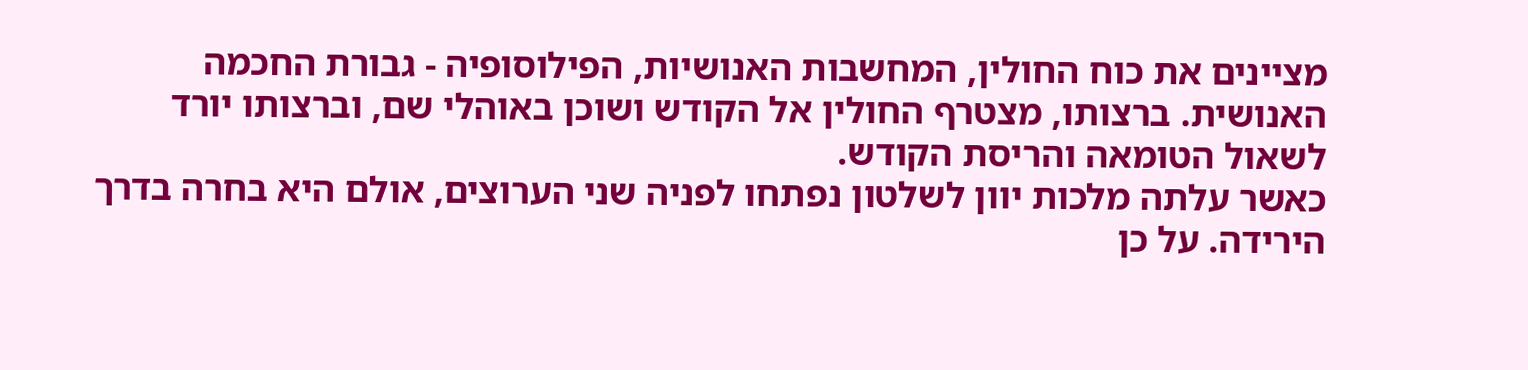מציינים את כוח החולין, המחשבות האנושיות, הפילוסופיה - גבורת החכמה האנושית. ברצותו, מצטרף החולין אל הקודש ושוכן באוהלי שם, וברצותו יורד לשאול הטומאה והריסת הקודש.
כאשר עלתה מלכות יוון לשלטון נפתחו לפניה שני הערוצים, אולם היא בחרה בדרך הירידה. על כן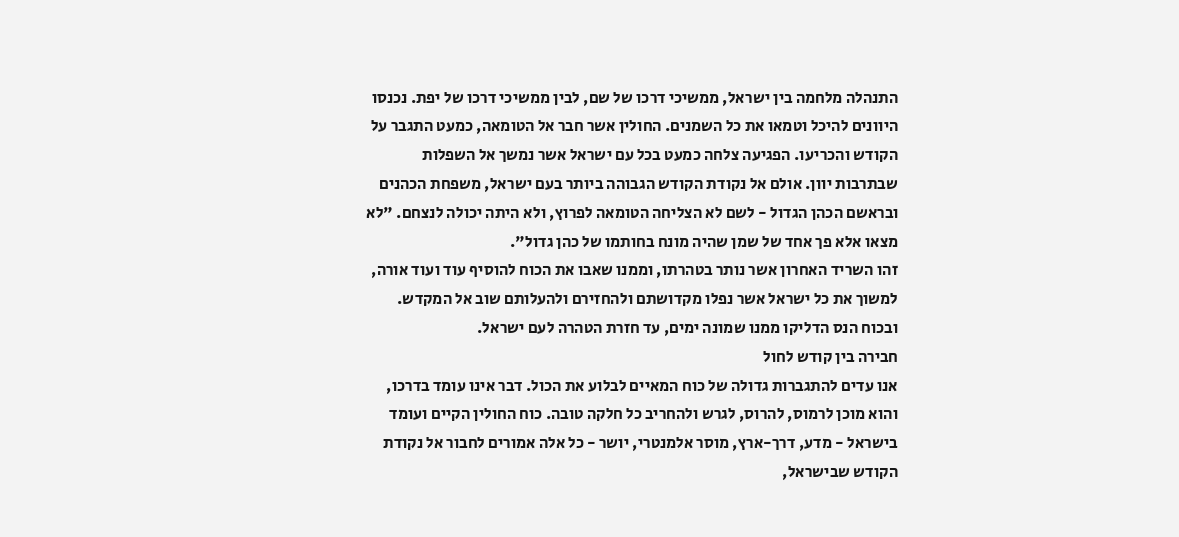התנהלה מלחמה בין ישראל, ממשיכי דרכו של שם, לבין ממשיכי דרכו של יפת. נכנסו היוונים להיכל וטמאו את כל השמנים. החולין אשר חבר אל הטומאה, כמעט התגבר על הקודש והכריעו. הפגיעה צלחה כמעט בכל עם ישראל אשר נמשך אל השפלות שבתרבות יוון. אולם אל נקודת הקודש הגבוהה ביותר בעם ישראל, משפחת הכהנים ובראשם הכהן הגדול - לשם לא הצליחה הטומאה לפרוץ, ולא היתה יכולה לנצחם. "לא מצאו אלא פך אחד של שמן שהיה מונח בחותמו של כהן גדול".
זהו השריד האחרון אשר נותר בטהרתו, וממנו שאבו את הכוח להוסיף עוד ועוד אורה, למשוך את כל ישראל אשר נפלו מקדושתם ולהחזירם ולהעלותם שוב אל המקדש. ובכוח הנס הדליקו ממנו שמונה ימים, עד חזרת הטהרה לעם ישראל.
חבירה בין קודש לחול
אנו עדים להתגברות גדולה של כוח המאיים לבלוע את הכול. דבר אינו עומד בדרכו, והוא מוכן לרמוס, להרוס, לגרש ולהחריב כל חלקה טובה. כוח החולין הקיים ועומד בישראל - מדע, דרך-ארץ, מוסר אלמנטרי, יושר - כל אלה אמורים לחבור אל נקודת הקודש שבישראל,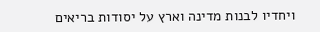ויחדיו לבנות מדינה וארץ על יסודות בריאים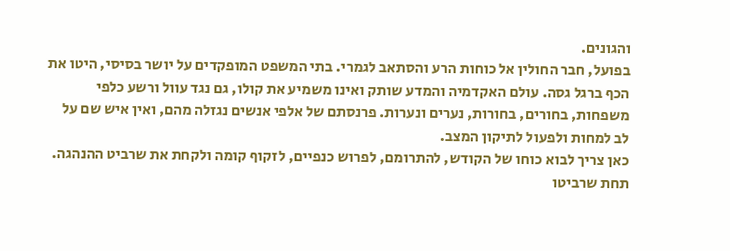והגונים.
בפועל, חבר החולין אל כוחות הרע והסתאב לגמרי. בתי המשפט המופקדים על יושר בסיסי, היטו את הכף ברגל גסה. עולם האקדמיה והמדע שותק ואינו משמיע את קולו, גם נגד עוול ורשע כלפי משפחות, בחורים, בחורות, נערים ונערות. פרנסתם של אלפי אנשים נגזלה מהם, ואין איש שם על לב למחות ולפעול לתיקון המצב.
כאן צריך לבוא כוחו של הקודש, להתרומם, לפרוש כנפיים, לזקוף קומה ולקחת את שרביט ההנהגה. תחת שרביטו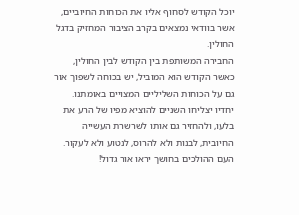יוכל הקודש לסחוף אליו את הכוחות החיוביים, אשר בוודאי נמצאים בקרב הציבור המחזיק בדגל החולין.
החבירה המשותפת בין הקודש לבין החולין, כאשר הקודש הוא המוביל, יש בכוחה לשפוך אור גם על הכוחות השליליים המצויים באומתנו. יחדיו יצליחו השניים להוציא מפיו של הרע את בלעו, ולהחזיר גם אותו לשרשרת העשייה החיובית, לבנות ולא להרוס, לנטוע ולא לעקור.
העם ההולכים בחושך יראו אור גדול!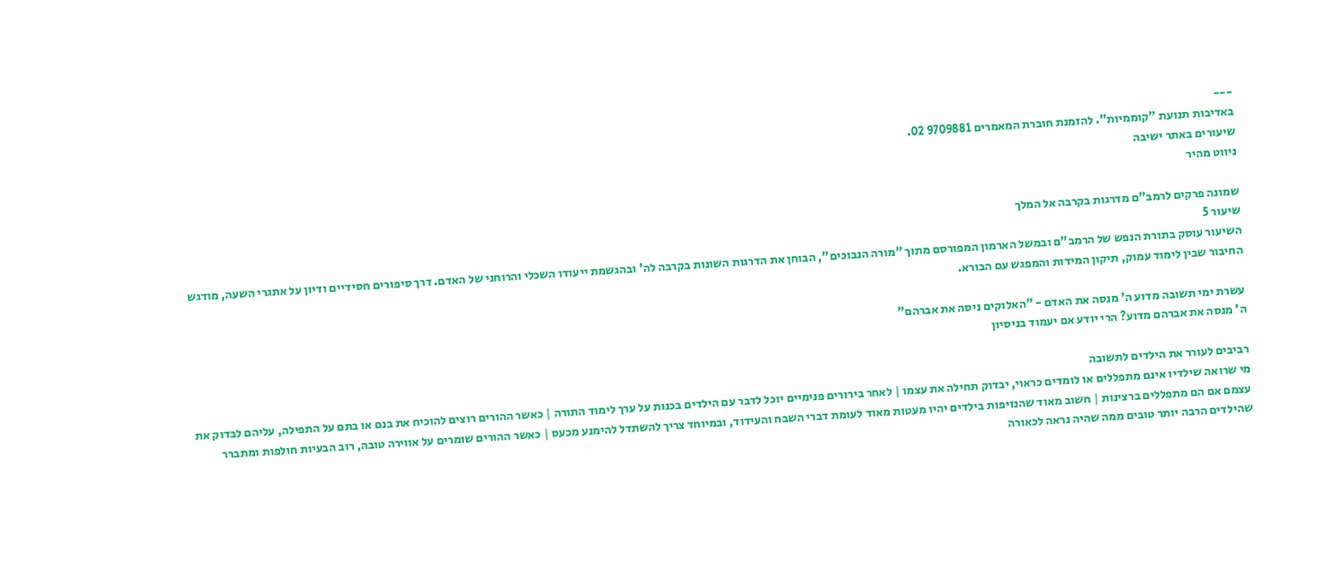---
באדיבות תנועת "קוממיות". להזמנת חוברת המאמרים 9709881 02.
שיעורים באתר ישיבה
ניווט מהיר

שמונה פרקים לרמב"ם מדרגות בקרבה אל המלך
שיעור 5
השיעור עוסק בתורת הנפש של הרמב"ם ובמשל הארמון המפורסם מתוך "מורה הנבוכים", הבוחן את הדרגות השונות בקרבה לה' ובהגשמת ייעודו השכלי והרוחני של האדם. דרך סיפורים חסידיים ודיון על אתגרי השעה, מודגש החיבור שבין לימוד עמוק, תיקון המידות והמפגש עם הבורא.

עשרת ימי תשובה מדוע ה' מנסה את האדם - "האלוקים ניסה את אברהם"
ה' מנסה את אברהם מדוע? הרי יודע אם יעמוד בניסיון

רביבים לעורר את הילדים לתשובה
מי שרואה שילדיו אינם מתפללים או לומדים כראוי, יבדוק תחילה את עצמו | לאחר בירורים פנימיים יוכל לדבר עם הילדים בכנות על ערך לימוד התורה | כאשר ההורים רוצים להוכיח את בנם או בתם על התפילה, עליהם לבדוק את עצמם אם הם מתפללים ברצינות | חשוב מאוד שהנזיפות בילדים יהיו מעטות מאוד לעומת דברי השבח והעידוד, ובמיוחד צריך להשתדל להימנע מכעס | כאשר ההורים שומרים על אווירה טובה, רוב הבעיות חולפות ומתברר שהילדים הרבה יותר טובים ממה שהיה נראה לכאורה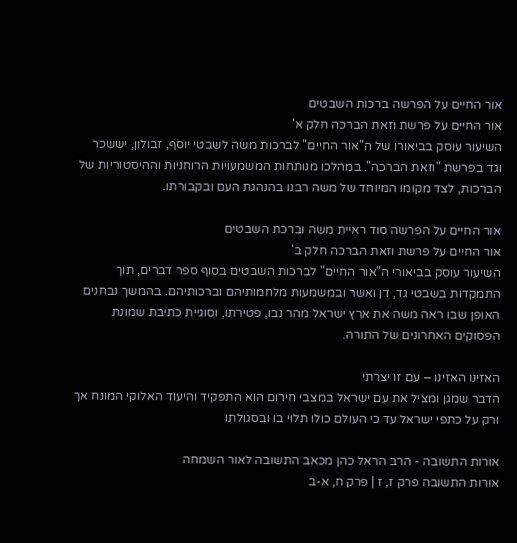אור החיים על הפרשה ברכות השבטים
אור החיים על פרשת וזאת הברכה חלק א'
השיעור עוסק בביאורו של ה"אור החיים" לברכות משה לשבטי יוסף, זבולון, יששכר וגד בפרשת "וזאת הברכה". במהלכו מנותחות המשמעויות הרוחניות וההיסטוריות של הברכות, לצד מקומו המיוחד של משה רבנו בהנהגת העם ובקבורתו.

אור החיים על הפרשה סוד ראיית משה וברכת השבטים
אור החיים על פרשת וזאת הברכה חלק ב'
השיעור עוסק בביאורי ה"אור החיים" לברכות השבטים בסוף ספר דברים, תוך התמקדות בשבטי גד, דן ואשר ובמשמעות מלחמותיהם וברכותיהם. בהמשך נבחנים האופן שבו ראה משה את ארץ ישראל מהר נבו, פטירתו, וסוגיית כתיבת שמונת הפסוקים האחרונים של התורה.

האזינו האזינו – עם זו יצרתי
הדבר שמגן ומציל את עם ישראל במצבי חירום הוא התפקיד והיעוד האלוקי המונח אך ורק על כתפי ישראל עד כי העולם כולו תלוי בו ובסגולתו

אורות התשובה - הרב הראל כהן מכאב התשובה לאור השמחה
אורות התשובה פרק ז, ז | פרק ח, א-ב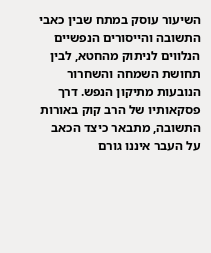השיעור עוסק במתח שבין כאבי התשובה והייסורים הנפשיים הנלווים לניתוק מהחטא, לבין תחושת השמחה והשחרור הנובעות מתיקון הנפש. דרך פסקאותיו של הרב קוק באורות התשובה, מתבאר כיצד הכאב על העבר איננו גורם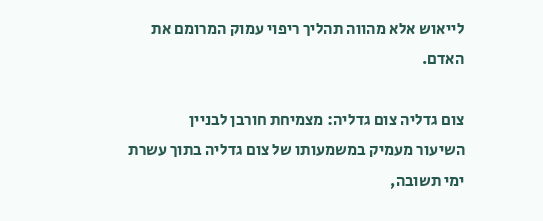לייאוש אלא מהווה תהליך ריפוי עמוק המרומם את האדם.

צום גדליה צום גדליה: מצמיחת חורבן לבניין
השיעור מעמיק במשמעותו של צום גדליה בתוך עשרת ימי תשובה,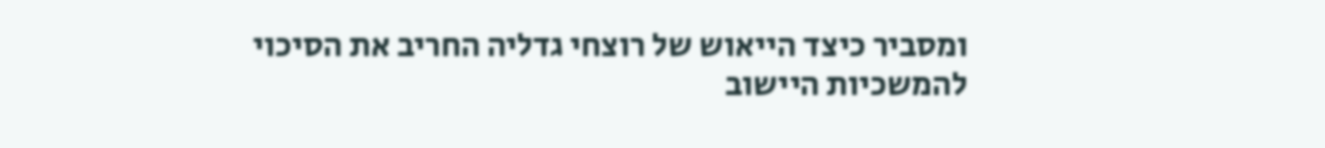ומסביר כיצד הייאוש של רוצחי גדליה החריב את הסיכוי להמשכיות היישוב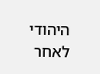היהודי לאחר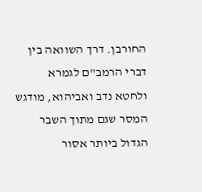החורבן. דרך השוואה בין דברי הרמב"ם לגמרא ולחטא נדב ואביהוא, מודגש המסר שגם מתוך השבר הגדול ביותר אסור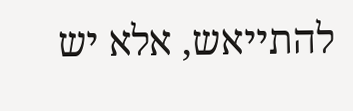להתייאש, אלא יש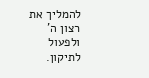להמליך את רצון ה' ולפעול לתיקון.